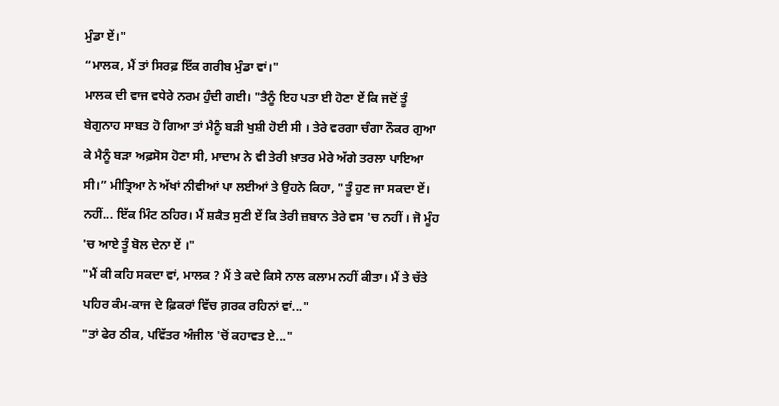ਮੁੰਡਾ ਏਂ।"
“ਮਾਲਕ, ਮੈਂ ਤਾਂ ਸਿਰਫ਼ ਇੱਕ ਗਰੀਬ ਮੁੰਡਾ ਵਾਂ।"
ਮਾਲਕ ਦੀ ਵਾਜ ਵਧੇਰੇ ਨਰਮ ਹੁੰਦੀ ਗਈ। "ਤੈਨੂੰ ਇਹ ਪਤਾ ਈ ਹੋਣਾ ਏਂ ਕਿ ਜਦੋਂ ਤੂੰ ਬੇਗੁਨਾਹ ਸਾਬਤ ਹੋ ਗਿਆ ਤਾਂ ਮੈਨੂੰ ਬੜੀ ਖੁਸ਼ੀ ਹੋਈ ਸੀ । ਤੇਰੇ ਵਰਗਾ ਚੰਗਾ ਨੌਕਰ ਗੁਆ ਕੇ ਮੈਨੂੰ ਬੜਾ ਅਫ਼ਸੋਸ ਹੋਣਾ ਸੀ, ਮਾਦਾਮ ਨੇ ਵੀ ਤੇਰੀ ਖ਼ਾਤਰ ਮੇਰੇ ਅੱਗੇ ਤਰਲਾ ਪਾਇਆ ਸੀ।” ਮੀਤ੍ਰਿਆ ਨੇ ਅੱਖਾਂ ਨੀਵੀਆਂ ਪਾ ਲਈਆਂ ਤੇ ਉਹਨੇ ਕਿਹਾ, "ਤੂੰ ਹੁਣ ਜਾ ਸਕਦਾ ਏਂ। ਨਹੀਂ... ਇੱਕ ਮਿੰਟ ਠਹਿਰ। ਮੈਂ ਸ਼ਕੈਤ ਸੁਣੀ ਏਂ ਕਿ ਤੇਰੀ ਜ਼ਬਾਨ ਤੇਰੇ ਵਸ 'ਚ ਨਹੀਂ । ਜੋ ਮੂੰਹ 'ਚ ਆਏ ਤੂੰ ਬੋਲ ਦੇਨਾ ਏਂ ।"
"ਮੈਂ ਕੀ ਕਹਿ ਸਕਦਾ ਵਾਂ, ਮਾਲਕ ? ਮੈਂ ਤੇ ਕਦੇ ਕਿਸੇ ਨਾਲ ਕਲਾਮ ਨਹੀਂ ਕੀਤਾ। ਮੈਂ ਤੇ ਚੱਤੇ ਪਹਿਰ ਕੰਮ-ਕਾਜ ਦੇ ਫ਼ਿਕਰਾਂ ਵਿੱਚ ਗ਼ਰਕ ਰਹਿਨਾਂ ਵਾਂ..."
"ਤਾਂ ਫੇਰ ਠੀਕ, ਪਵਿੱਤਰ ਅੰਜੀਲ 'ਚੋਂ ਕਹਾਵਤ ਏ..."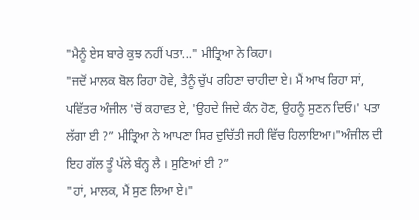"ਮੈਨੂੰ ਏਸ ਬਾਰੇ ਕੁਝ ਨਹੀਂ ਪਤਾ..." ਮੀਤ੍ਰਿਆ ਨੇ ਕਿਹਾ।
"ਜਦੋਂ ਮਾਲਕ ਬੋਲ ਰਿਹਾ ਹੋਵੇ, ਤੈਨੂੰ ਚੁੱਪ ਰਹਿਣਾ ਚਾਹੀਦਾ ਏ। ਮੈਂ ਆਖ ਰਿਹਾ ਸਾਂ, ਪਵਿੱਤਰ ਅੰਜੀਲ 'ਚੋਂ ਕਹਾਵਤ ਏ, 'ਉਹਦੇ ਜਿਦੇ ਕੰਨ ਹੋਣ, ਉਹਨੂੰ ਸੁਣਨ ਦਿਓ।' ਪਤਾ ਲੱਗਾ ਈ ?” ਮੀਤ੍ਰਿਆ ਨੇ ਆਪਣਾ ਸਿਰ ਦੁਚਿੱਤੀ ਜਹੀ ਵਿੱਚ ਹਿਲਾਇਆ।"ਅੰਜੀਲ ਦੀ ਇਹ ਗੱਲ ਤੂੰ ਪੱਲੇ ਬੰਨ੍ਹ ਲੈ । ਸੁਣਿਆਂ ਈ ?”
"ਹਾਂ, ਮਾਲਕ, ਮੈਂ ਸੁਣ ਲਿਆ ਏ।"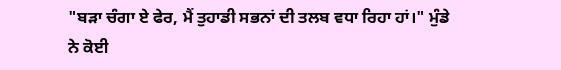"ਬੜਾ ਚੰਗਾ ਏ ਫੇਰ, ਮੈਂ ਤੁਹਾਡੀ ਸਭਨਾਂ ਦੀ ਤਲਬ ਵਧਾ ਰਿਹਾ ਹਾਂ।" ਮੁੰਡੇ ਨੇ ਕੋਈ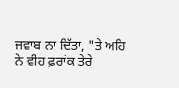ਜਵਾਬ ਨਾ ਦਿੱਤਾ, "ਤੇ ਅਹਿ ਨੇ ਵੀਹ ਫ਼ਰਾਂਕ ਤੇਰੇ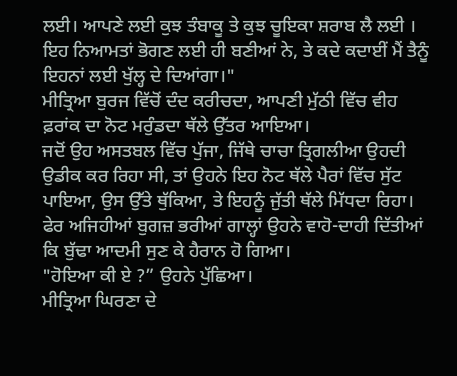ਲਈ। ਆਪਣੇ ਲਈ ਕੁਝ ਤੰਬਾਕੂ ਤੇ ਕੁਝ ਚੂਇਕਾ ਸ਼ਰਾਬ ਲੈ ਲਈ । ਇਹ ਨਿਆਮਤਾਂ ਭੋਗਣ ਲਈ ਹੀ ਬਣੀਆਂ ਨੇ, ਤੇ ਕਦੇ ਕਦਾਈਂ ਮੈਂ ਤੈਨੂੰ ਇਹਨਾਂ ਲਈ ਖੁੱਲ੍ਹ ਦੇ ਦਿਆਂਗਾ।"
ਮੀਤ੍ਰਿਆ ਬੁਰਜ ਵਿੱਚੋਂ ਦੰਦ ਕਰੀਚਦਾ, ਆਪਣੀ ਮੁੱਠੀ ਵਿੱਚ ਵੀਹ ਫ਼ਰਾਂਕ ਦਾ ਨੋਟ ਮਰੁੰਡਦਾ ਥੱਲੇ ਉੱਤਰ ਆਇਆ।
ਜਦੋਂ ਉਹ ਅਸਤਬਲ ਵਿੱਚ ਪੁੱਜਾ, ਜਿੱਥੇ ਚਾਚਾ ਤ੍ਰਿਗਲੀਆ ਉਹਦੀ ਉਡੀਕ ਕਰ ਰਿਹਾ ਸੀ, ਤਾਂ ਉਹਨੇ ਇਹ ਨੋਟ ਥੱਲੇ ਪੈਰਾਂ ਵਿੱਚ ਸੁੱਟ ਪਾਇਆ, ਉਸ ਉੱਤੇ ਥੁੱਕਿਆ, ਤੇ ਇਹਨੂੰ ਜੁੱਤੀ ਥੱਲੇ ਮਿੱਧਦਾ ਰਿਹਾ। ਫੇਰ ਅਜਿਹੀਆਂ ਬੁਗਜ਼ ਭਰੀਆਂ ਗਾਲ੍ਹਾਂ ਉਹਨੇ ਵਾਹੋ-ਦਾਹੀ ਦਿੱਤੀਆਂ ਕਿ ਬੁੱਢਾ ਆਦਮੀ ਸੁਣ ਕੇ ਹੈਰਾਨ ਹੋ ਗਿਆ।
"ਹੋਇਆ ਕੀ ਏ ?” ਉਹਨੇ ਪੁੱਛਿਆ।
ਮੀਤ੍ਰਿਆ ਘਿਰਣਾ ਦੇ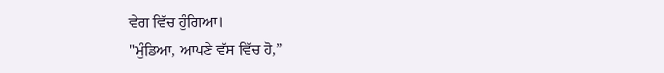ਵੇਗ ਵਿੱਚ ਹੁੰਗਿਆ।
"ਮੁੰਡਿਆ, ਆਪਣੇ ਵੱਸ ਵਿੱਚ ਹੋ,”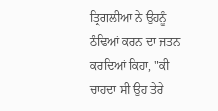ਤ੍ਰਿਗਲੀਆ ਨੇ ਉਹਨੂੰ ਠੰਢਿਆਂ ਕਰਨ ਦਾ ਜਤਨ ਕਰਦਿਆਂ ਕਿਹਾ, "ਕੀ ਚਾਹਦਾ ਸੀ ਉਹ ਤੇਰੇ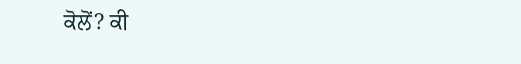ਕੋਲੋਂ? ਕੀ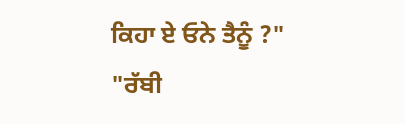ਕਿਹਾ ਏ ਓਨੇ ਤੈਨੂੰ ?"
"ਰੱਬੀ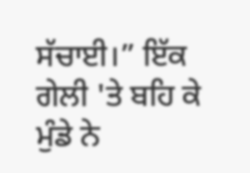ਸੱਚਾਈ।” ਇੱਕ ਗੇਲੀ 'ਤੇ ਬਹਿ ਕੇ ਮੁੰਡੇ ਨੇ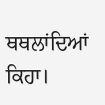ਥਥਲਾਂਦਿਆਂ ਕਿਹਾ।